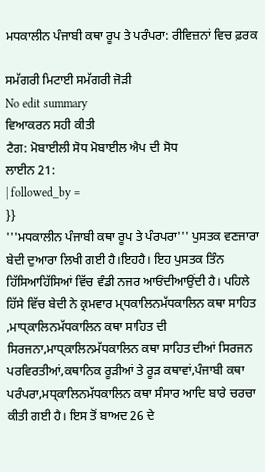ਮਧਕਾਲੀਨ ਪੰਜਾਬੀ ਕਥਾ ਰੂਪ ਤੇ ਪਰੰਪਰਾ: ਰੀਵਿਜ਼ਨਾਂ ਵਿਚ ਫ਼ਰਕ

ਸਮੱਗਰੀ ਮਿਟਾਈ ਸਮੱਗਰੀ ਜੋੜੀ
No edit summary
ਵਿਆਕਰਨ ਸਹੀ ਕੀਤੀ
ਟੈਗ: ਮੋਬਾਈਲੀ ਸੋਧ ਮੋਬਾਈਲ ਐਪ ਦੀ ਸੋਧ
ਲਾਈਨ 21:
| followed_by =
}}
'''ਮਧਕਾਲੀਨ ਪੰਜਾਬੀ ਕਥਾ ਰੂਪ ਤੇ ਪੰਰਪਰਾ''' ਪੁਸਤਕ ਵਣਜਾਰਾ ਬੇਦੀ ਦੁਆਰਾ ਲਿਖੀ ਗਈ ਹੈ।ਇਹਹੈ। ਇਹ ਪੁਸਤਕ ਤਿੰਨ ਹਿੱਸਿਆਹਿੱਸਿਆਂ ਵਿੱਚ ਵੰਡੀ ਨਜਰ ਆਓਂਦੀਆਉਂਦੀ ਹੈ। ਪਹਿਲੇ ਹਿੱਸੇ ਵਿੱਚ ਬੇਦੀ ਨੇ ਕ੍ਰਮਵਾਰ ਮ੍ਧਕਾਲਿਨਮੱਧਕਾਲਿਨ ਕਥਾ ਸਾਹਿਤ ,ਮਾਧ੍ਕਾਲਿਨਮੱਧਕਾਲਿਨ ਕਥਾ ਸਾਹਿਤ ਦੀ ਸਿਰਜਨਾ,ਮਾਧ੍ਕਾਲਿਨਮੱਧਕਾਲਿਨ ਕਥਾ ਸਾਹਿਤ ਦੀਆਂ ਸਿਰਜਨ ਪਰਵਿਰਤੀਆਂ,ਕਥਾਨਿਕ ਰੂੜੀਆਂ ਤੇ ਰੂੜ ਕਥਾਵਾਂ,ਪੰਜਾਬੀ ਕਥਾ ਪਰੰਪਰਾ,ਮਧ੍ਕਾਲਿਨਮੱਧਕਾਲਿਨ ਕਥਾ ਸੰਸਾਰ ਆਦਿ ਬਾਰੇ ਚਰਚਾ ਕੀਤੀ ਗਈ ਹੈ। ਇਸ ਤੋਂ ਬਾਅਦ 26 ਦੇ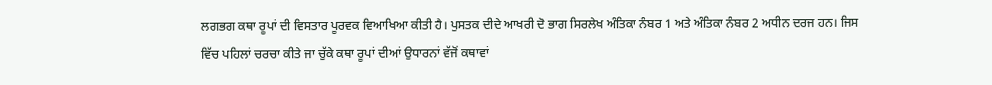ਲਗਭਗ ਕਥਾ ਰੂਪਾਂ ਦੀ ਵਿਸਤਾਰ ਪੂਰਵਕ ਵਿਆਖਿਆ ਕੀਤੀ ਹੈ। ਪੁਸਤਕ ਦੀਦੇ ਆਖਰੀ ਦੋ ਭਾਗ ਸਿਰਲੇਖ ਅੰਤਿਕਾ ਨੰਬਰ 1 ਅਤੇ ਅੰਤਿਕਾ ਨੰਬਰ 2 ਅਧੀਨ ਦਰਜ ਹਨ। ਜਿਸ ਵਿੱਚ ਪਹਿਲਾਂ ਚਰਚਾ ਕੀਤੇ ਜਾ ਚੁੱਕੇ ਕਥਾ ਰੂਪਾਂ ਦੀਆਂ ਉਧਾਰਨਾਂ ਵੱਜੋਂ ਕਥਾਵਾਂ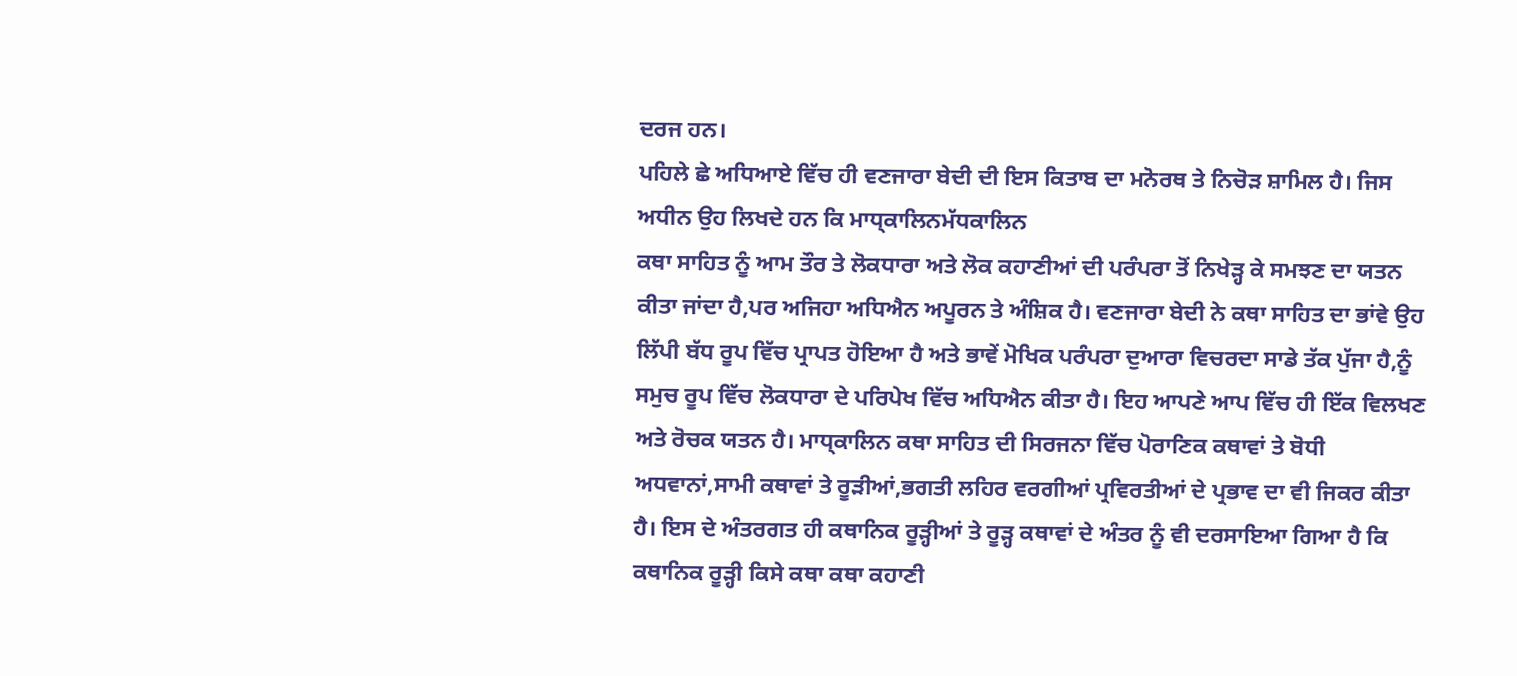ਦਰਜ ਹਨ।
ਪਹਿਲੇ ਛੇ ਅਧਿਆਏ ਵਿੱਚ ਹੀ ਵਣਜਾਰਾ ਬੇਦੀ ਦੀ ਇਸ ਕਿਤਾਬ ਦਾ ਮਨੋਰਥ ਤੇ ਨਿਚੋੜ ਸ਼ਾਮਿਲ ਹੈ। ਜਿਸ ਅਧੀਨ ਉਹ ਲਿਖਦੇ ਹਨ ਕਿ ਮਾਧ੍ਕਾਲਿਨਮੱਧਕਾਲਿਨ
ਕਥਾ ਸਾਹਿਤ ਨੂੰ ਆਮ ਤੌਰ ਤੇ ਲੋਕਧਾਰਾ ਅਤੇ ਲੋਕ ਕਹਾਣੀਆਂ ਦੀ ਪਰੰਪਰਾ ਤੋਂ ਨਿਖੇੜ੍ਹ ਕੇ ਸਮਝਣ ਦਾ ਯਤਨ ਕੀਤਾ ਜਾਂਦਾ ਹੈ,ਪਰ ਅਜਿਹਾ ਅਧਿਐਨ ਅਪੂਰਨ ਤੇ ਅੰਸ਼ਿਕ ਹੈ। ਵਣਜਾਰਾ ਬੇਦੀ ਨੇ ਕਥਾ ਸਾਹਿਤ ਦਾ ਭਾਂਵੇ ਉਹ ਲਿੱਪੀ ਬੱਧ ਰੂਪ ਵਿੱਚ ਪ੍ਰਾਪਤ ਹੋਇਆ ਹੈ ਅਤੇ ਭਾਵੇਂ ਮੋਖਿਕ ਪਰੰਪਰਾ ਦੁਆਰਾ ਵਿਚਰਦਾ ਸਾਡੇ ਤੱਕ ਪੁੱਜਾ ਹੈ,ਨੂੰ ਸਮੁਚ ਰੂਪ ਵਿੱਚ ਲੋਕਧਾਰਾ ਦੇ ਪਰਿਪੇਖ ਵਿੱਚ ਅਧਿਐਨ ਕੀਤਾ ਹੈ। ਇਹ ਆਪਣੇ ਆਪ ਵਿੱਚ ਹੀ ਇੱਕ ਵਿਲਖਣ ਅਤੇ ਰੋਚਕ ਯਤਨ ਹੈ। ਮਾਧ੍ਕਾਲਿਨ ਕਥਾ ਸਾਹਿਤ ਦੀ ਸਿਰਜਨਾ ਵਿੱਚ ਪੋਰਾਣਿਕ ਕਥਾਵਾਂ ਤੇ ਬੋਧੀ ਅਧਵਾਨਾਂ,ਸਾਮੀ ਕਥਾਵਾਂ ਤੇ ਰੂੜੀਆਂ,ਭਗਤੀ ਲਹਿਰ ਵਰਗੀਆਂ ਪ੍ਰਵਿਰਤੀਆਂ ਦੇ ਪ੍ਰਭਾਵ ਦਾ ਵੀ ਜਿਕਰ ਕੀਤਾ ਹੈ। ਇਸ ਦੇ ਅੰਤਰਗਤ ਹੀ ਕਥਾਨਿਕ ਰੂੜ੍ਹੀਆਂ ਤੇ ਰੂੜ੍ਹ ਕਥਾਵਾਂ ਦੇ ਅੰਤਰ ਨੂੰ ਵੀ ਦਰਸਾਇਆ ਗਿਆ ਹੈ ਕਿ ਕਥਾਨਿਕ ਰੂੜ੍ਹੀ ਕਿਸੇ ਕਥਾ ਕਥਾ ਕਹਾਣੀ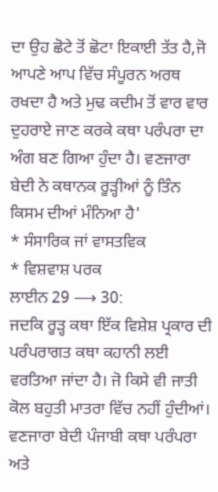ਦਾ ਉਹ ਛੋਟੇ ਤੋਂ ਛੋਟਾ ਇਕਾਈ ਤੱਤ ਹੈ,ਜੋ ਆਪਣੇ ਆਪ ਵਿੱਚ ਸੰਪੂਰਨ ਅਰਥ ਰਖਦਾ ਹੈ ਅਤੇ ਮੁਢ ਕਦੀਮ ਤੋਂ ਵਾਰ ਵਾਰ ਦੁਹਰਾਏ ਜਾਣ ਕਰਕੇ ਕਥਾ ਪਰੰਪਰਾ ਦਾ ਅੰਗ ਬਣ ਗਿਆ ਹੁੰਦਾ ਹੈ। ਵਣਜਾਰਾ ਬੇਦੀ ਨੇ ਕਥਾਨਕ ਰੂੜ੍ਹੀਆਂ ਨੂੰ ਤਿੰਨ ਕਿਸਮ ਦੀਆਂ ਮੰਨਿਆ ਹੈ'
* ਸੰਸਾਰਿਕ ਜਾਂ ਵਾਸਤਵਿਕ
* ਵਿਸ਼ਵਾਸ਼ ਪਰਕ
ਲਾਈਨ 29 ⟶ 30:
ਜਦਕਿ ਰੂੜ੍ਹ ਕਥਾ ਇੱਕ ਵਿਸ਼ੇਸ਼ ਪ੍ਰਕਾਰ ਦੀ ਪਰੰਪਰਾਗਤ ਕਥਾ ਕਹਾਨੀ ਲਈ ਵਰਤਿਆ ਜਾਂਦਾ ਹੈ। ਜੋ ਕਿਸੇ ਵੀ ਜਾਤੀ ਕੋਲ ਬਹੁਤੀ ਮਾਤਰਾ ਵਿੱਚ ਨਹੀਂ ਹੁੰਦੀਆਂ। ਵਣਜਾਰਾ ਬੇਦੀ ਪੰਜਾਬੀ ਕਥਾ ਪਰੰਪਰਾ ਅਤੇ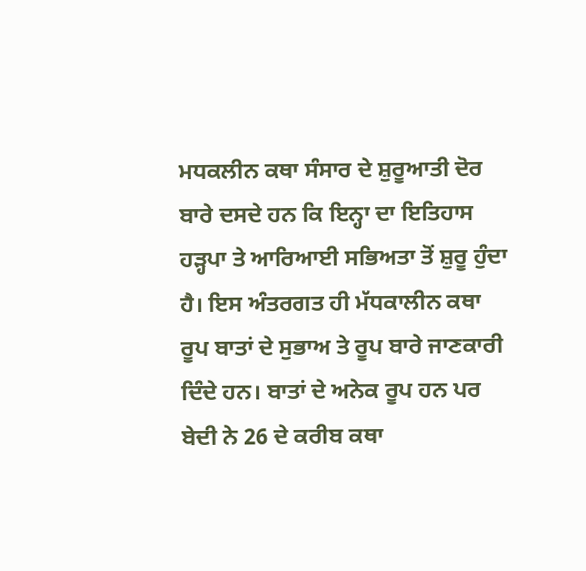ਮਧਕਲੀਨ ਕਥਾ ਸੰਸਾਰ ਦੇ ਸ਼ੁਰੂਆਤੀ ਦੋਰ ਬਾਰੇ ਦਸਦੇ ਹਨ ਕਿ ਇਨ੍ਹਾ ਦਾ ਇਤਿਹਾਸ ਹੜ੍ਹਪਾ ਤੇ ਆਰਿਆਈ ਸਭਿਅਤਾ ਤੋਂ ਸ਼ੁਰੂ ਹੁੰਦਾ ਹੈ। ਇਸ ਅੰਤਰਗਤ ਹੀ ਮੱਧਕਾਲੀਨ ਕਥਾ ਰੂਪ ਬਾਤਾਂ ਦੇ ਸੁਭਾਅ ਤੇ ਰੂਪ ਬਾਰੇ ਜਾਣਕਾਰੀ ਦਿੰਦੇ ਹਨ। ਬਾਤਾਂ ਦੇ ਅਨੇਕ ਰੂਪ ਹਨ ਪਰ ਬੇਦੀ ਨੇ 26 ਦੇ ਕਰੀਬ ਕਥਾ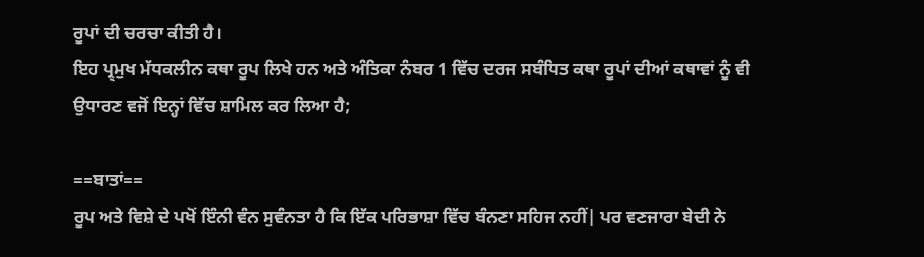ਰੂਪਾਂ ਦੀ ਚਰਚਾ ਕੀਤੀ ਹੈ।
ਇਹ ਪ੍ਰ੍ਮੁਖ ਮੱਧਕਲੀਨ ਕਥਾ ਰੂਪ ਲਿਖੇ ਹਨ ਅਤੇ ਅੰਤਿਕਾ ਨੰਬਰ 1 ਵਿੱਚ ਦਰਜ ਸਬੰਧਿਤ ਕਥਾ ਰੂਪਾਂ ਦੀਆਂ ਕਥਾਵਾਂ ਨੂੰ ਵੀ ਉਧਾਰਣ ਵਜੋਂ ਇਨ੍ਹਾਂ ਵਿੱਚ ਸ਼ਾਮਿਲ ਕਰ ਲਿਆ ਹੈ;

==ਬਾਤਾਂ==
ਰੂਪ ਅਤੇ ਵਿਸ਼ੇ ਦੇ ਪਖੋਂ ਇੰਨੀ ਵੰਨ ਸੁਵੰਨਤਾ ਹੈ ਕਿ ਇੱਕ ਪਰਿਭਾਸ਼ਾ ਵਿੱਚ ਬੰਨਣਾ ਸਹਿਜ ਨਹੀਂ| ਪਰ ਵਣਜਾਰਾ ਬੇਦੀ ਨੇ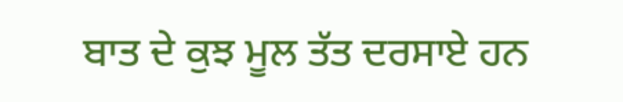ਬਾਤ ਦੇ ਕੁਝ ਮੂਲ ਤੱਤ ਦਰਸਾਏ ਹਨ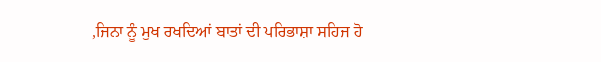,ਜਿਨਾ ਨੂੰ ਮੁਖ ਰਖਦਿਆਂ ਬਾਤਾਂ ਦੀ ਪਰਿਭਾਸ਼ਾ ਸਹਿਜ ਹੋ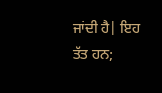ਜਾਂਦੀ ਹੈ| ਇਹ ਤੱਤ ਹਨ;